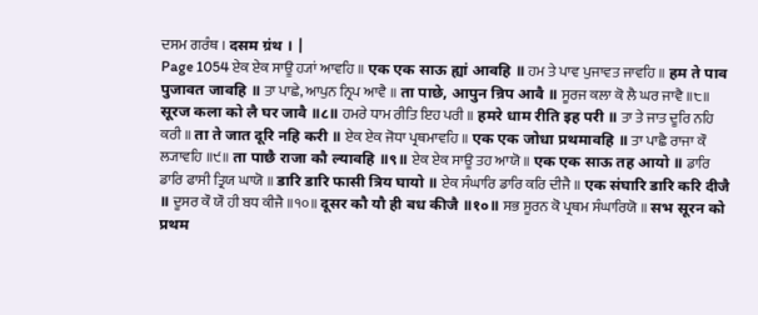ਦਸਮ ਗਰੰਥ । दसम ग्रंथ । |
Page 1054 ਏਕ ਏਕ ਸਾਊ ਹ੍ਯਾਂ ਆਵਹਿ ॥ एक एक साऊ ह्यां आवहि ॥ ਹਮ ਤੇ ਪਾਵ ਪੁਜਾਵਤ ਜਾਵਹਿ ॥ हम ते पाव पुजावत जावहि ॥ ਤਾ ਪਾਛੇ, ਆਪੁਨ ਨ੍ਰਿਪ ਆਵੈ ॥ ता पाछे, आपुन न्रिप आवै ॥ ਸੂਰਜ ਕਲਾ ਕੋ ਲੈ ਘਰ ਜਾਵੈ ॥੮॥ सूरज कला को लै घर जावै ॥८॥ ਹਮਰੇ ਧਾਮ ਰੀਤਿ ਇਹ ਪਰੀ ॥ हमरे धाम रीति इह परी ॥ ਤਾ ਤੇ ਜਾਤ ਦੂਰਿ ਨਹਿ ਕਰੀ ॥ ता ते जात दूरि नहि करी ॥ ਏਕ ਏਕ ਜੋਧਾ ਪ੍ਰਥਮਾਵਹਿ ॥ एक एक जोधा प्रथमावहि ॥ ਤਾ ਪਾਛੈ ਰਾਜਾ ਕੌ ਲ੍ਯਾਵਹਿ ॥੯॥ ता पाछै राजा कौ ल्यावहि ॥९॥ ਏਕ ਏਕ ਸਾਊ ਤਹ ਆਯੋ ॥ एक एक साऊ तह आयो ॥ ਡਾਰਿ ਡਾਰਿ ਫਾਸੀ ਤ੍ਰਿਯ ਘਾਯੋ ॥ डारि डारि फासी त्रिय घायो ॥ ਏਕ ਸੰਘਾਰਿ ਡਾਰਿ ਕਰਿ ਦੀਜੈ ॥ एक संघारि डारि करि दीजै ॥ ਦੂਸਰ ਕੌ ਯੌ ਹੀ ਬਧ ਕੀਜੈ ॥੧੦॥ दूसर कौ यौ ही बध कीजै ॥१०॥ ਸਭ ਸੂਰਨ ਕੋ ਪ੍ਰਥਮ ਸੰਘਾਰਿਯੋ ॥ सभ सूरन को प्रथम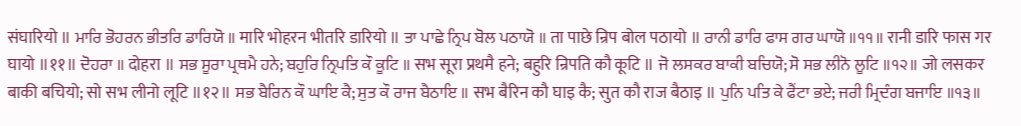संघारियो ॥ ਮਾਰਿ ਭੋਹਰਨ ਭੀਤਰਿ ਡਾਰਿਯੋ ॥ मारि भोहरन भीतरि डारियो ॥ ਤਾ ਪਾਛੇ ਨ੍ਰਿਪ ਬੋਲ ਪਠਾਯੋ ॥ ता पाछे न्रिप बोल पठायो ॥ ਰਾਨੀ ਡਾਰਿ ਫਾਸ ਗਰ ਘਾਯੋ ॥੧੧॥ रानी डारि फास गर घायो ॥११॥ ਦੋਹਰਾ ॥ दोहरा ॥ ਸਭ ਸੂਰਾ ਪ੍ਰਥਮੈ ਹਨੇ; ਬਹੁਰਿ ਨ੍ਰਿਪਤਿ ਕੌ ਕੂਟਿ ॥ सभ सूरा प्रथमै हने; बहुरि न्रिपति कौ कूटि ॥ ਜੋ ਲਸਕਰ ਬਾਕੀ ਬਚਿਯੋ; ਸੋ ਸਭ ਲੀਨੋ ਲੂਟਿ ॥੧੨॥ जो लसकर बाकी बचियो; सो सभ लीनो लूटि ॥१२॥ ਸਭ ਬੈਰਿਨ ਕੌ ਘਾਇ ਕੈ; ਸੁਤ ਕੌ ਰਾਜ ਬੈਠਾਇ ॥ सभ बैरिन कौ घाइ कै; सुत कौ राज बैठाइ ॥ ਪੁਨਿ ਪਤਿ ਕੇ ਫੈਂਟਾ ਭਏ; ਜਰੀ ਮ੍ਰਿਦੰਗ ਬਜਾਇ ॥੧੩॥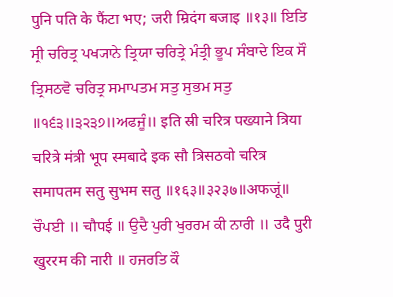पुनि पति के फैंटा भए; जरी म्रिदंग बजाइ ॥१३॥ ਇਤਿ ਸ੍ਰੀ ਚਰਿਤ੍ਰ ਪਖ੍ਯਾਨੇ ਤ੍ਰਿਯਾ ਚਰਿਤ੍ਰੇ ਮੰਤ੍ਰੀ ਭੂਪ ਸੰਬਾਦੇ ਇਕ ਸੌ ਤ੍ਰਿਸਠਵੋ ਚਰਿਤ੍ਰ ਸਮਾਪਤਮ ਸਤੁ ਸੁਭਮ ਸਤੁ ॥੧੬੩॥੩੨੩੭॥ਅਫਜੂੰ॥ इति स्री चरित्र पख्याने त्रिया चरित्रे मंत्री भूप स्मबादे इक सौ त्रिसठवो चरित्र समापतम सतु सुभम सतु ॥१६३॥३२३७॥अफजूं॥ ਚੌਪਈ ॥ चौपई ॥ ਉਦੈ ਪੁਰੀ ਖੁਰਰਮ ਕੀ ਨਾਰੀ ॥ उदै पुरी खुररम की नारी ॥ ਹਜਰਤਿ ਕੌ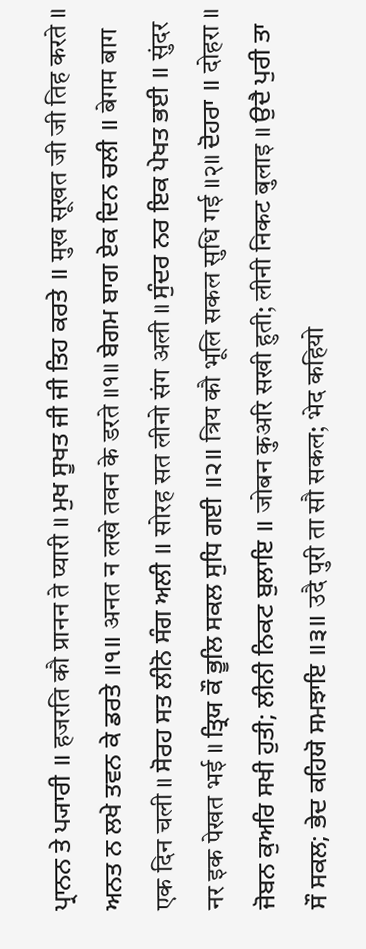ਪ੍ਰਾਨਨ ਤੇ ਪ੍ਯਾਰੀ ॥ हजरति कौ प्रानन ते प्यारी ॥ ਮੁਖ ਸੂਖਤ ਜੀ ਜੀ ਤਿਹ ਕਰਤੇ ॥ मुख सूखत जी जी तिह करते ॥ ਅਨਤ ਨ ਲਖੇ ਤਵਨ ਕੇ ਡਰਤੇ ॥੧॥ अनत न लखे तवन के डरते ॥१॥ ਬੇਗਮ ਬਾਗ ਏਕ ਦਿਨ ਚਲੀ ॥ बेगम बाग एक दिन चली ॥ ਸੋਰਹ ਸਤ ਲੀਨੋ ਸੰਗ ਅਲੀ ॥ सोरह सत लीनो संग अली ॥ ਸੁੰਦਰ ਨਰ ਇਕ ਪੇਖਤ ਭਈ ॥ सुंदर नर इक पेखत भई ॥ ਤ੍ਰਿਯ ਕੌ ਭੂਲਿ ਸਕਲ ਸੁਧਿ ਗਈ ॥੨॥ त्रिय कौ भूलि सकल सुधि गई ॥२॥ ਦੋਹਰਾ ॥ दोहरा ॥ ਜੋਬਨ ਕੁਅਰਿ ਸਖੀ ਹੁਤੀ; ਲੀਨੀ ਨਿਕਟ ਬੁਲਾਇ ॥ जोबन कुअरि सखी हुती; लीनी निकट बुलाइ ॥ ਉਦੈ ਪੁਰੀ ਤਾ ਸੌ ਸਕਲ; ਭੇਦ ਕਹਿਯੋ ਸਮਝਾਇ ॥੩॥ उदै पुरी ता सौ सकल; भेद कहियो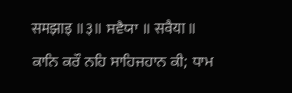समझाइ ॥३॥ ਸਵੈਯਾ ॥ सवैया ॥ ਕਾਨਿ ਕਰੌ ਨਹਿ ਸਾਹਿਜਹਾਨ ਕੀ; ਧਾਮ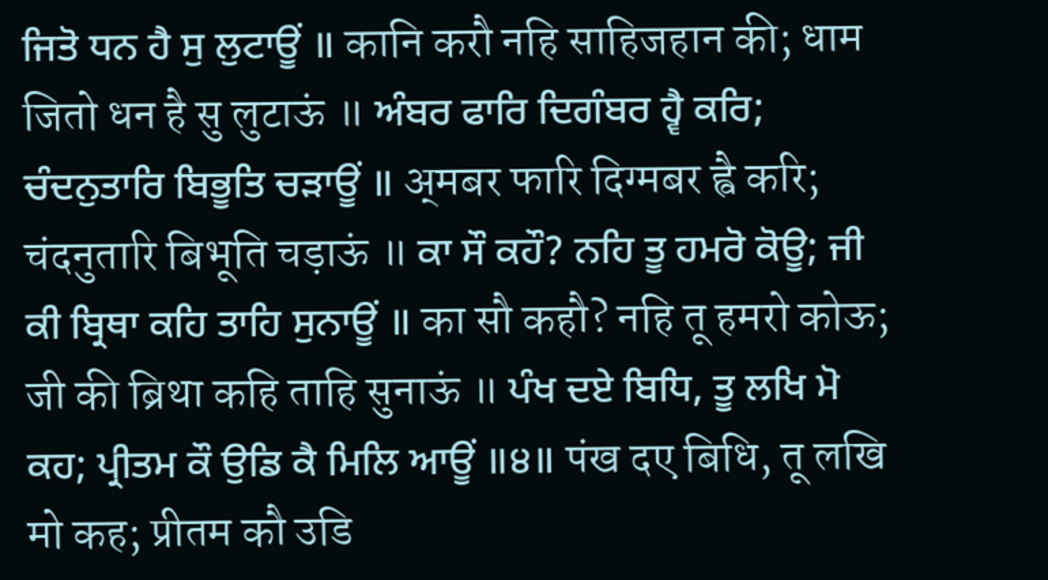ਜਿਤੋ ਧਨ ਹੈ ਸੁ ਲੁਟਾਊਂ ॥ कानि करौ नहि साहिजहान की; धाम जितो धन है सु लुटाऊं ॥ ਅੰਬਰ ਫਾਰਿ ਦਿਗੰਬਰ ਹ੍ਵੈ ਕਰਿ; ਚੰਦਨੁਤਾਰਿ ਬਿਭੂਤਿ ਚੜਾਊਂ ॥ अ्मबर फारि दिग्मबर ह्वै करि; चंदनुतारि बिभूति चड़ाऊं ॥ ਕਾ ਸੌ ਕਹੌ? ਨਹਿ ਤੂ ਹਮਰੋ ਕੋਊ; ਜੀ ਕੀ ਬ੍ਰਿਥਾ ਕਹਿ ਤਾਹਿ ਸੁਨਾਊਂ ॥ का सौ कहौ? नहि तू हमरो कोऊ; जी की ब्रिथा कहि ताहि सुनाऊं ॥ ਪੰਖ ਦਏ ਬਿਧਿ, ਤੂ ਲਖਿ ਮੋ ਕਹ; ਪ੍ਰੀਤਮ ਕੌ ਉਡਿ ਕੈ ਮਿਲਿ ਆਊਂ ॥੪॥ पंख दए बिधि, तू लखि मो कह; प्रीतम कौ उडि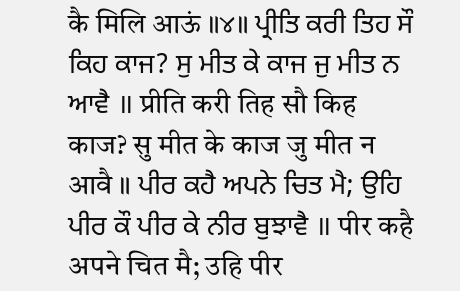कै मिलि आऊं ॥४॥ ਪ੍ਰੀਤਿ ਕਰੀ ਤਿਹ ਸੌ ਕਿਹ ਕਾਜ? ਸੁ ਮੀਤ ਕੇ ਕਾਜ ਜੁ ਮੀਤ ਨ ਆਵੈ ॥ प्रीति करी तिह सौ किह काज? सु मीत के काज जु मीत न आवै ॥ ਪੀਰ ਕਹੈ ਅਪਨੇ ਚਿਤ ਮੈ; ਉਹਿ ਪੀਰ ਕੌ ਪੀਰ ਕੇ ਨੀਰ ਬੁਝਾਵੈ ॥ पीर कहै अपने चित मै; उहि पीर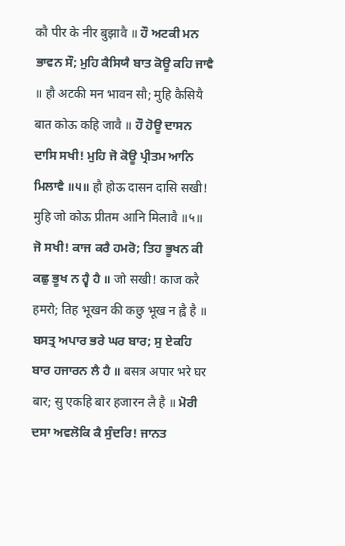कौ पीर के नीर बुझावै ॥ ਹੌ ਅਟਕੀ ਮਨ ਭਾਵਨ ਸੌ; ਮੁਹਿ ਕੈਸਿਯੈ ਬਾਤ ਕੋਊ ਕਹਿ ਜਾਵੈ ॥ हौ अटकी मन भावन सौ; मुहि कैसियै बात कोऊ कहि जावै ॥ ਹੌ ਹੋਊ ਦਾਸਨ ਦਾਸਿ ਸਖੀ! ਮੁਹਿ ਜੋ ਕੋਊ ਪ੍ਰੀਤਮ ਆਨਿ ਮਿਲਾਵੈ ॥੫॥ हौ होऊ दासन दासि सखी! मुहि जो कोऊ प्रीतम आनि मिलावै ॥५॥ ਜੋ ਸਖੀ! ਕਾਜ ਕਰੈ ਹਮਰੋ; ਤਿਹ ਭੂਖਨ ਕੀ ਕਛੁ ਭੂਖ ਨ ਹ੍ਵੈ ਹੈ ॥ जो सखी! काज करै हमरो; तिह भूखन की कछु भूख न ह्वै है ॥ ਬਸਤ੍ਰ ਅਪਾਰ ਭਰੇ ਘਰ ਬਾਰ; ਸੁ ਏਕਹਿ ਬਾਰ ਹਜਾਰਨ ਲੈ ਹੈ ॥ बसत्र अपार भरे घर बार; सु एकहि बार हजारन लै है ॥ ਮੋਰੀ ਦਸਾ ਅਵਲੋਕਿ ਕੈ ਸੁੰਦਰਿ! ਜਾਨਤ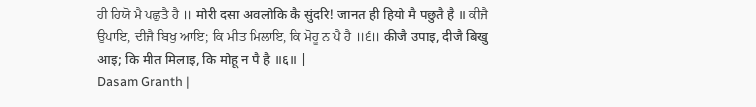ਹੀ ਹਿਯੋ ਮੈ ਪਛੁਤੈ ਹੈ ॥ मोरी दसा अवलोकि कै सुंदरि! जानत ही हियो मै पछुतै है ॥ ਕੀਜੈ ਉਪਾਇ, ਦੀਜੈ ਬਿਖੁ ਆਇ; ਕਿ ਮੀਤ ਮਿਲਾਇ, ਕਿ ਮੋਹੂ ਨ ਪੈ ਹੈ ॥੬॥ कीजै उपाइ, दीजै बिखु आइ; कि मीत मिलाइ, कि मोहू न पै है ॥६॥ |
Dasam Granth |